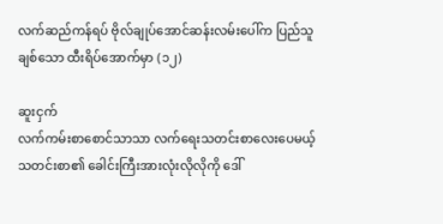လက်ဆည်ကန်ရပ် ဗိုလ်ချုပ်အောင်ဆန်းလမ်းပေါ်က ပြည်သူချစ်သော ထီးရိပ်‌အောက်မှာ (၁၂)

ဆူးငှက်
လက်ကမ်းစာစောင်သာသာ လက်ရေးသတင်းစာလေးပေမယ့် သတင်းစာ၏ ခေါင်းကြီးအားလုံးလိုလိုကို ဒေါ်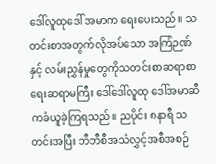ဒေါ်လူထုဒေါ် အမာက ရေးပေးသည်။ သတင်းစာအတွက်လိုအပ်သော အကြံဉဏ်နှင့် လမ်းညွှန်မှုတွေကိုသတင်းစာဆရာစာရေးဆရာမကြီး ဒေါ်ဒေါ်လူထု ဒေါ်အမာဆီကခံယူခဲ့ကြရသည်။ ညပိုင်း ၈နာရီ သတင်းအပြီး ဘီဘီစီအသံလွှင့်အစီအစဉ်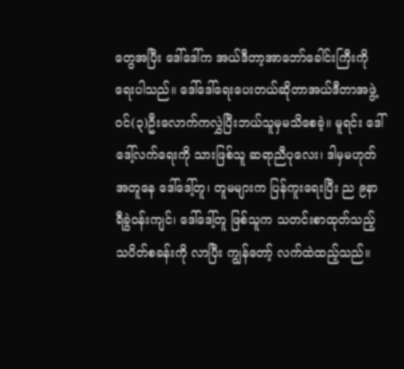တွေအပြီး ဒေါ်ဒေါ်က အယ်ဒီတာ့အာဘော်ခေါင်းကြီးကို ရေးပါသည်။ ဒေါ်ဒေါ်ရေးပေးတယ်ဆိုတာအယ်ဒီတာအဖွဲ့ဝင်(၃)ဦးလောက်ကလွှဲပြီးဘယ်သူမှမသိစေခဲ့။ မူရင်း ဒေါ်ဒေါ့်လက်ရေးကို သားဖြစ်သူ ဆရာညီပုလေး၊ ဒါမှမဟုတ် အတူနေ ဒေါ်ဒေါ့်တူ၊ တူမများက ပြန်ကူးရေးပြီး ည ၉နာရီခွဲဝန်းကျင်၊ ဒေါ်ဒေါ့်တူ ဖြစ်သူက သတင်းစာထုတ်သည့် သပိတ်စခန်းကို လာပြီး ကျွန်တော့် လက်ထဲထည့်သည်။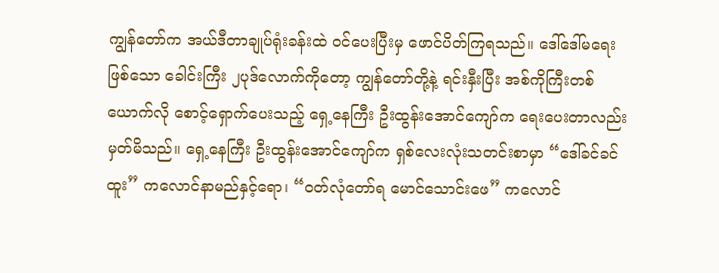ကျွန်တော်က အယ်ဒီတာချုပ်ရုံးခန်းထဲ ဝင်ပေးပြီးမှ ဖောင်ပိတ်ကြရသည်။ ဒေါ်ဒေါ်မရေးဖြစ်သော ခေါင်းကြီး ၂ပုဒ်လောက်ကိုတော့ ကျွန်တော်တို့နဲ့ ရင်းနှီးပြီး အစ်ကိုကြီးတစ်ယောက်လို စောင့်ရှောက်ပေးသည့် ရှေ့နေကြီး ဦးထွန်းအောင်ကျော်က ရေးပေးတာလည်း မှတ်မိသည်။ ရှေ့နေကြီး ဦးထွန်းအောင်ကျော်က ရှစ်လေးလုံးသတင်းစာမှာ “ဒေါ်ခင်ခင်ထူး” ကလောင်နာမည်နှင့်ရော၊ “ဝတ်လုံတော်ရ မောင်သောင်းဖေ” ကလောင်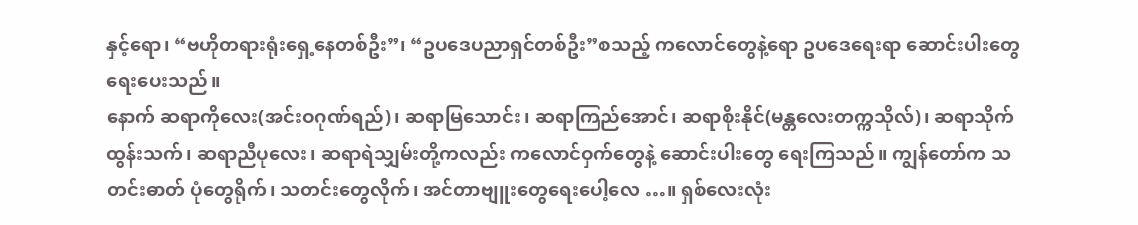နှင့်ရော၊ “ဗဟိုတရားရုံးရှေ့နေတစ်ဦး”၊ “ဥပဒေပညာရှင်တစ်ဦး”စသည့် ကလောင်တွေနဲ့ရော ဥပဒေရေးရာ ဆောင်းပါးတွေရေးပေးသည်။
နောက် ဆရာကိုလေး(အင်းဝဂုဏ်ရည်)၊ ဆရာမြသောင်း၊ ဆရာကြည်အောင်၊ ဆရာစိုးနိုင်(မန္တလေးတက္ကသိုလ်)၊ ဆရာသိုက်ထွန်းသက်၊ ဆရာညီပုလေး၊ ဆရာရဲသျှမ်းတို့ကလည်း ကလောင်ဝှက်တွေနဲ့ ဆောင်းပါးတွေ ရေးကြသည်။ ကျွန်တော်က သတင်းဓာတ် ပုံတွေရိုက်၊ သတင်းတွေလိုက်၊ အင်တာဗျူးတွေရေးပေါ့လေ …။ ရှစ်လေးလုံး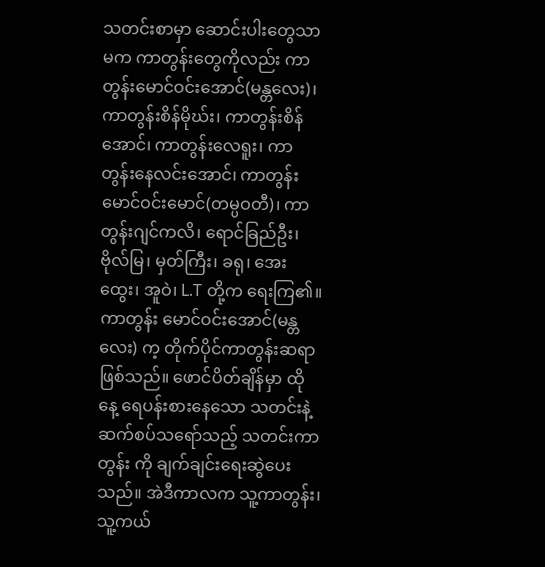သတင်းစာမှာ ဆောင်းပါးတွေသာမက ကာတွန်းတွေကိုလည်း ကာတွန်းမောင်ဝင်းအောင်(မန္တလေး)၊ ကာတွန်းစိန်မိုဃ်း၊ ကာတွန်းစိန်အောင်၊ ကာတွန်းလေရူး၊ ကာတွန်းနေလင်းအောင်၊ ကာတွန်း မောင်ဝင်းမောင်(တမ္ပဝတီ)၊ ကာတွန်းဂျင်ကလိ၊ ရောင်ခြည်ဦး၊ ဗိုလ်မြ၊ မှတ်ကြီး၊ ခရု၊ အေးထွေး၊ အူဝဲ၊ L.T တို့က ရေးကြ၏။ ကာတွန်း မောင်ဝင်းအောင်(မန္တလေး) က့ တိုက်ပိုင်ကာတွန်းဆရာဖြစ်သည်။ ဖောင်ပိတ်ချိန်မှာ ထိုနေ့ ရေပန်းစားနေသော သတင်းနဲ့ဆက်စပ်သရော်သည့် သတင်းကာတွန်း ကို ချက်ချင်းရေးဆွဲပေးသည်။ အဲဒီကာလက သူ့ကာတွန်း၊ သူ့ကယ်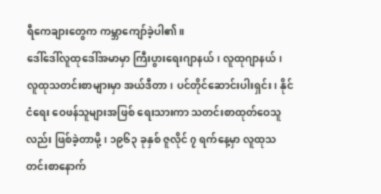ရီကေချားတွေက ကမ္ဘာကျော်ခဲ့ပါ၏။
ဒေါ်ဒေါ်လူထုဒေါ်အမာမှာ ကြီးပွားရေးဂျာနယ်၊ လူထုဂျာနယ်၊ လူထုသတင်းစာများမှာ အယ်ဒီတာ၊ ပင်တိုင်ဆောင်းပါးရှင်း၊ နိုင်ငံရေး ဝေဖန်သူများအဖြစ် ရေးသားကာ သတင်းစာထုတ်ဝေသူလည်း ဖြစ်ခဲ့တာမို့၊ ၁၉၆၃ ခုနှစ် ဇူလိုင် ၇ ရက်နေ့မှာ လူထုသတင်းစာနောက်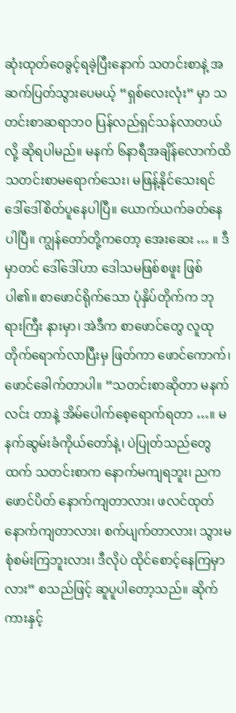ဆုံးထုတ်ဝေခွင့်ရခဲ့ပြီးနောက် သတင်းစာနဲ့ အဆက်ပြတ်သွားပေမယ့် “ရှစ်လေးလုံး” မှာ သတင်းစာဆရာဘ၀ ပြန်လည်ရှင်သန်လာတယ် လို့ ဆိုရပါမည်။ မနက် ၆နာရီအချိန်လောက်ထိ သတင်းစာမရောက်သေး၊ မဖြန့်နိုင်သေးရင် ဒေါ်ဒေါ်စိတ်ပူနေပါပြီ။ ယောက်ယက်ခတ်နေ ပါပြီ။ ကျွန်တော်တို့ကတော့ အေးဆေး … ။ ဒီမှာတင် ဒေါ်ဒေါ်ဟာ ဒေါသမဖြစ်စဖူး ဖြစ်ပါ၏။ စာဖောင်ရိုက်သော ပုံနှိပ်တိုက်က ဘုရားကြီး နားမှာ၊ အဲဒီက စာဖောင်တွေ လူထုတိုက်ရောက်လာပြီးမှ ဖြတ်ကာ ဖောင်ကောက်၊ ဖောင်ခေါက်တာပါ။ “သတင်းစာဆိုတာ မနက်လင်း တာနဲ့ အိမ်ပေါက်စေ့ရောက်ရတာ …။ မနက်ဆွမ်းခံကိုယ်တော်နဲ့၊ ပဲပြုတ်သည်တွေထက် သတင်းစာက နောက်မကျရဘူး၊ ညက ဖောင်ပိတ် နောက်ကျတာလား၊ ဖလင်ထုတ်နောက်ကျတာလား၊ စက်ပျက်တာလား၊ သွားမစုံစမ်းကြဘူးလား၊ ဒီလိုပဲ ထိုင်စောင့်နေကြမှာလား” စသည်ဖြင့် ဆူပူပါတော့သည်။ ဆိုက်ကားနှင့်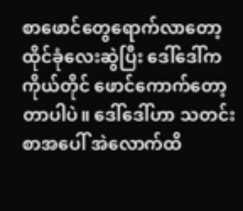စာဖောင်တွေရောက်လာတော့ ထိုင်ခုံလေးဆွဲပြီး ဒေါ်ဒေါ်က ကိုယ်တိုင် ဖောင်ကောက်တော့တာပါပဲ။ ဒေါ်ဒေါ်ဟာ သတင်းစာအပေါ် အဲလောက်ထိ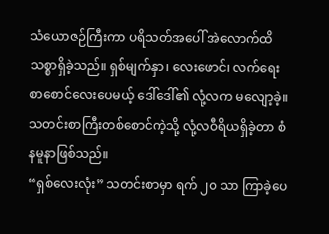သံယောဇဉ်ကြီးကာ ပရိသတ်အပေါ် အဲလောက်ထိ သစ္စာရှိခဲ့သည်။ ရှစ်မျက်နှာ၊ လေးဖောင်၊ လက်ရေးစာစောင်လေးပေမယ့် ဒေါ်ဒေါ်၏ လုံ့လက မလျော့ခဲ့။ သတင်းစာကြီးတစ်စောင်ကဲ့သို့ လုံ့လဝီရိယရှိခဲ့တာ စံနမူနာဖြစ်သည်။
“ရှစ်လေးလုံး” သတင်းစာမှာ ရက် ၂၀ သာ ကြာခဲ့ပေ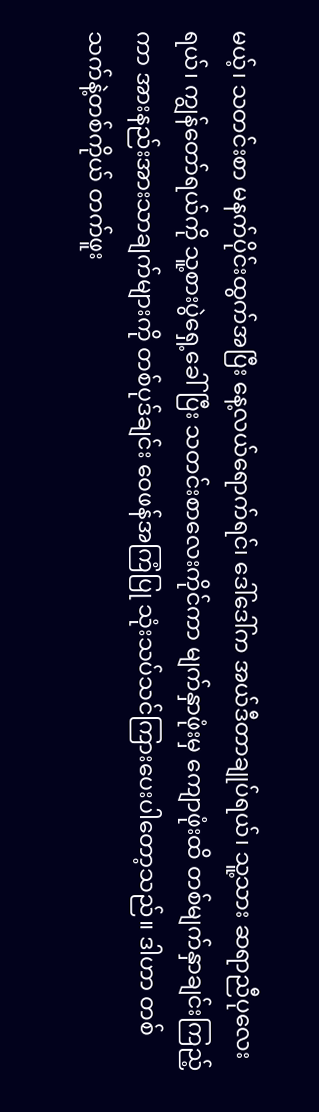မယ့်၊ သတင်းစာ မနက်ပိုင်းထွက်အပြီး နေ့လယ်ရောက်ရင်၊ ဒေါ်ဒေါ်က အယ်ဒီတာချုပ်ရယ်၊ သူ့သား ဆရာညီပုလေးရယ်၊ ကျွန်တော်ရယ်ကို သူ့စားပွဲရှေ့ခေါ်ပြီး သတင်းစာလေးကိုင်ကာ မျက်နှာဖုံးမှ ကျောဖုံးထိ တစ်မျက်နှာချင်းကြည့်ကာ အားနည်းအားသာချက်များကို တစ်ပုဒ်ချင်း ဝေဖန်အကြံပြု သုံးသပ်သင်ကြားပေးပါတော့သည်။ ဒါဟာ တစ်သက်နဲ့တစ်ကိုယ် တက်ဖူး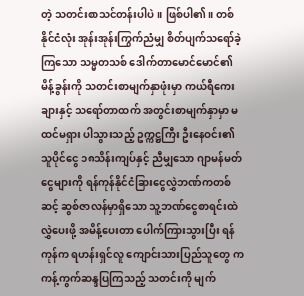တဲ့ သတင်းစာသင်တန်းပါပဲ။ ဖြစ်ပါ၏။ တစ်နိုင်ငံလုံး အုန်းအုန်းကြွက်ညံမျှ စိတ်ပျက်သရော်ခဲ့ကြသော သမ္မတသစ် ဒေါက်တာမောင်မောင်၏ မိန့်ခွန်းကို သတင်းစာမျက်နှာဖုံးမှာ ကယ်ရီကေးချားနှင့် သရော်တာထက် အတွင်းစာမျက်နှာမှာ မထင်မရှား ပါသွားသည့် ဥက္ကဋ္ဌကြီး ဦးနေဝင်း၏ သူပိုင်ငွေ ၁၈သိန်းကျပ်နှင့် ညီမျှသော ဂျာမန်မတ်ငွေများကို ရန်ကုန်နိုင်ငံခြားငွေလွှဲဘဏ်ကတစ်ဆင့် ဆွစ်ဇာလန်မှာရှိသော သူ့ဘဏ်ငွေစာရင်းထဲ လွှဲပေးဖို့ အမိန့်ပေးတာ ပေါက်ကြားသွားပြီး ရန်ကုန်က ရဟန်းရှင်လူ ကျောင်းသားပြည်သူတွေ က ကန့်ကွက်ဆန္ဒပြကြသည့် သတင်းကို မျက်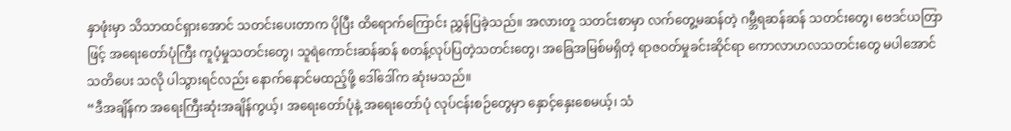နှာဖုံးမှာ သိသာထင်ရှားအောင် သတင်းပေးတာက ပိုပြီး ထိရောက်ကြောင်း ညွှန်ပြခဲ့သည်။ အလားတူ သတင်းစာမှာ လက်တွေ့မဆန်တဲ့ ဂမ္ဘီရဆန်ဆန် သတင်းတွေ၊ ဗေဒင်ယတြာဖြင့် အရေးတော်ပုံကြီး ကူပံ့မှုသတင်းတွေ၊ သူရဲကောင်းဆန်ဆန် စတန့်လုပ်ပြတဲ့သတင်းတွေ၊ အခြေအမြစ်မရှိတဲ့ ရာဇဝတ်မှုခင်းဆိုင်ရာ ကောလာဟလသတင်းတွေ မပါအောင် သတိပေး သလို ပါသွားရင်လည်း နောက်နောင်မထည့်ဖို့ ဒေါ်ဒေါ်က ဆုံးမသည်။
“ဒီအချိန်က အရေးကြီးဆုံးအချိန်ကွယ့်၊ အရေးတော်ပုံနဲ့ အရေးတော်ပုံ လုပ်ငန်းစဉ်တွေမှာ နှောင့်နှေးစေမယ့်၊ သံ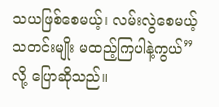သယဖြစ်စေမယ့်၊ လမ်းလွဲစေမယ့် သတင်းမျိုး မထည့်ကြပါနဲ့ကွယ်”လို့ ပြောဆိုသည်။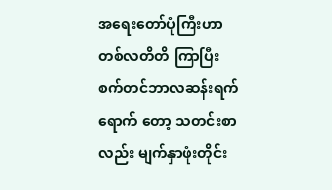အရေးတော်ပုံကြီးဟာ တစ်လတိတိ ကြာပြီး စက်တင်ဘာလဆန်းရက်ရောက် တော့ သတင်းစာလည်း မျက်နှာဖုံးတိုင်း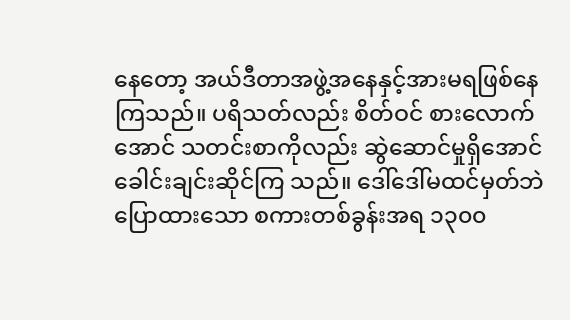နေတော့ အယ်ဒီတာအဖွဲ့အနေနှင့်အားမရဖြစ်နေကြသည်။ ပရိသတ်လည်း စိတ်ဝင် စားလောက်အောင် သတင်းစာကိုလည်း ဆွဲဆောင်မှုရှိအောင် ခေါင်းချင်းဆိုင်ကြ သည်။ ဒေါ်ဒေါ်မထင်မှတ်ဘဲ ပြောထားသော စကားတစ်ခွန်းအရ ၁၃၀၀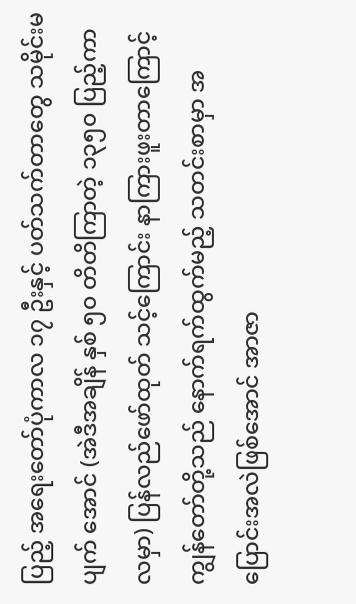ပြည့် အရေးတော်ပုံကာလ ၁၇ ဦးနှင့် ပတ်သက်တာတွေ သမိုင်းမပျက် အောင် (အဲဒီအချိန် နှစ် ၅၀ တိတိကြာတဲ့ ၁၃၅၀ ပြည့်ကာလမှာ) ပြန်လည်ဖော်ထုတ် သင့်ကြောင်း နာကြားဖူးတာကြောင့် ကျွန်တော်တို့သည် နောက်ရက်ထွက်မည့် သတင်းစာမှာ အပြောင်းအလဲဖြစ်အောင် အာဇာ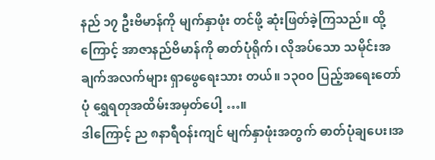နည် ၁၇ ဦးဗိမာန်ကို မျက်နှာဖုံး တင်ဖို့ ဆုံးဖြတ်ခဲ့ကြသည်။ ထို့ကြောင့် အာဇာနည်ဗိမာန်ကို ဓာတ်ပုံရိုက်၊ လိုအပ်သော သမိုင်းအချက်အလက်များ ရှာဖွေရေးသား တယ်။ ၁၃၀၀ ပြည့်အရေးတော်ပုံ ရွှေရတုအထိမ်းအမှတ်ပေါ့ …။
ဒါကြောင့် ည ၈နာရီဝန်းကျင် မျက်နှာဖုံးအတွက် ဓာတ်ပုံချပေး၊အ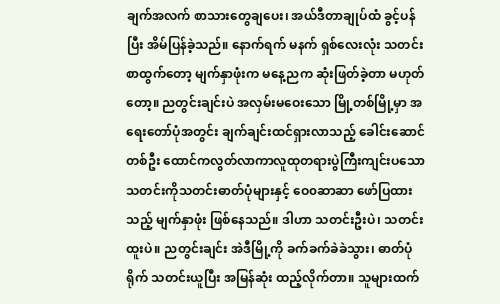ချက်အလက် စာသားတွေချပေး၊ အယ်ဒီတာချုပ်ထံ ခွင့်ပန်ပြီး အိမ်ပြန်ခဲ့သည်။ နောက်ရက် မနက် ရှစ်လေးလုံး သတင်းစာထွက်တော့ မျက်နှာဖုံးက မနေ့ညက ဆုံးဖြတ်ခဲ့တာ မဟုတ်တော့။ ညတွင်းချင်းပဲ အလှမ်းမဝေးသော မြို့တစ်မြို့မှာ အရေးတော်ပုံအတွင်း ချက်ချင်းထင်ရှားလာသည့် ခေါင်းဆောင်တစ်ဦး ထောင်ကလွတ်လာကာလူထုတရားပွဲကြီးကျင်းပသော သတင်းကိုသတင်းဓာတ်ပုံများနှင့် ဝေ၀ဆာဆာ ဖော်ပြထားသည့် မျက်နှာဖုံး ဖြစ်နေသည်။ ဒါဟာ သတင်းဦးပဲ၊ သတင်းထူးပဲ။ ညတွင်းချင်း အဲဒီမြို့ကို ခက်ခက်ခဲခဲသွား၊ ဓာတ်ပုံရိုက် သတင်းယူပြီး အမြန်ဆုံး ထည့်လိုက်တာ။ သူများထက်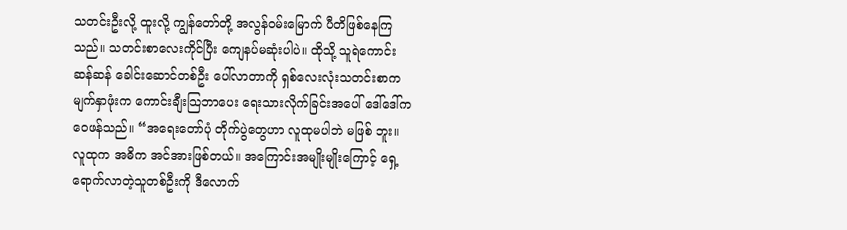သတင်းဦးလို့ ထူးလို့ ကျွန်တော်တို့ အလွန်ဝမ်းမြောက် ပီတိဖြစ်နေကြသည်။ သတင်းစာလေးကိုင်ပြီး ကျေနပ်မဆုံးပါပဲ။ ထိုသို့ သူရဲကောင်းဆန်ဆန် ခေါင်းဆောင်တစ်ဦး ပေါ်လာတာကို ရှစ်လေးလုံးသတင်းစာက မျက်နှာဖုံးက ကောင်းချီးသြဘာပေး ရေးသားလိုက်ခြင်းအပေါ် ဒေါ်ဒေါ်က ဝေဖန်သည်။ “အရေးတော်ပုံ တိုက်ပွဲတွေဟာ လူထုမပါဘဲ မဖြစ် ဘူး။ လူထုက အဓိက အင်အားဖြစ်တယ်။ အကြောင်းအမျိုးမျိုးကြောင့် ရှေ့ရောက်လာတဲ့သူတစ်ဦးကို ဒီလောက်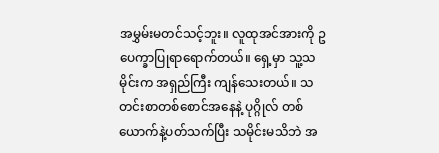အမွှမ်းမတင်သင့်ဘူး။ လူထုအင်အားကို ဥပေက္ခာပြုရာရောက်တယ်။ ရှေ့မှာ သူ့သမိုင်းက အရှည်ကြီး ကျန်သေးတယ်။ သတင်းစာတစ်စောင်အနေနဲ့ ပုဂ္ဂိုလ် တစ်ယောက်နဲ့ပတ်သက်ပြီး သမိုင်းမသိဘဲ အ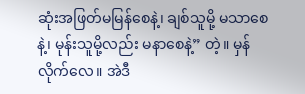ဆုံးအဖြတ်မမြန်စေနဲ့၊ ချစ်သူမို့ မသာစေနဲ့၊ မုန်းသူမို့လည်း မနာစေနဲ့” တဲ့။ မှန်လိုက်လေ။ အဲဒီ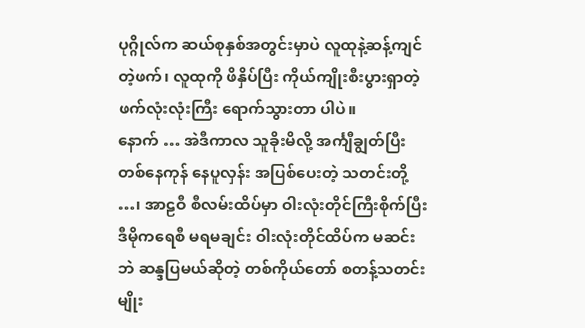ပုဂ္ဂိုလ်က ဆယ်စုနှစ်အတွင်းမှာပဲ လူထုနဲ့ဆန့်ကျင်တဲ့ဖက်၊ လူထုကို ဖိနှိပ်ပြီး ကိုယ်ကျိုးစီးပွားရှာတဲ့ ဖက်လုံးလုံးကြီး ရောက်သွားတာ ပါပဲ။
နောက် … အဲဒီကာလ သူခိုးမိလို့ အင်္ကျီချွတ်ပြီး တစ်နေကုန် နေပူလှန်း အပြစ်ပေးတဲ့ သတင်းတို့ …၊ အာဠဝီ စီလမ်းထိပ်မှာ ဝါးလုံးတိုင်ကြီးစိုက်ပြီး ဒီမိုကရေစီ မရမချင်း ဝါးလုံးတိုင်ထိပ်က မဆင်းဘဲ ဆန္ဒပြမယ်ဆိုတဲ့ တစ်ကိုယ်တော် စတန့်သတင်းမျိုး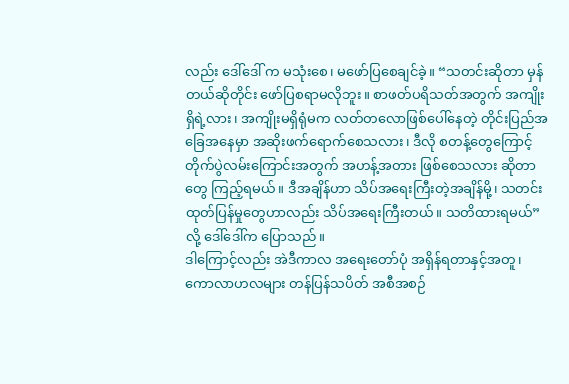လည်း ဒေါ်ဒေါ် က မသုံးစေ၊ မဖော်ပြစေချင်ခဲ့။ “သတင်းဆိုတာ မှန်တယ်ဆိုတိုင်း ဖော်ပြစရာမလိုဘူး။ စာဖတ်ပရိသတ်အတွက် အကျိုးရှိရဲ့လား၊ အကျိုးမရှိရုံမက လတ်တလောဖြစ်ပေါ်နေတဲ့ တိုင်းပြည်အခြေအနေမှာ အဆိုးဖက်ရောက်စေသလား၊ ဒီလို စတန့်တွေကြောင့် တိုက်ပွဲလမ်းကြောင်းအတွက် အဟန့်အတား ဖြစ်စေသလား ဆိုတာတွေ ကြည့်ရမယ်။ ဒီအချိန်ဟာ သိပ်အရေးကြီးတဲ့အချိန်မို့၊ သတင်းထုတ်ပြန်မှုတွေဟာလည်း သိပ်အရေးကြီးတယ်။ သတိထားရမယ်” လို့ ဒေါ်ဒေါ်က ပြောသည်။
ဒါကြောင့်လည်း အဲဒီကာလ အရေးတော်ပုံ အရှိန်ရတာနှင့်အတူ၊ ကောလာဟလများ တန်ပြန်သပိတ် အစီအစဉ်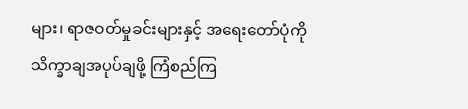များ၊ ရာဇဝတ်မှုခင်းများနှင့် အရေးတော်ပုံကို သိက္ခာချအပုပ်ချဖို့ ကြံစည်ကြ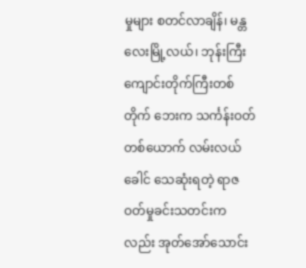မှုများ စတင်လာချိန်၊ မန္တလေးမြို့လယ်၊ ဘုန်းကြီးကျောင်းတိုက်ကြီးတစ်တိုက် ဘေးက သင်္ကန်းဝတ်တစ်ယောက် လမ်းလယ်ခေါင် သေဆုံးရတဲ့ ရာဇဝတ်မှုခင်းသတင်းကလည်း အုတ်အော်သောင်း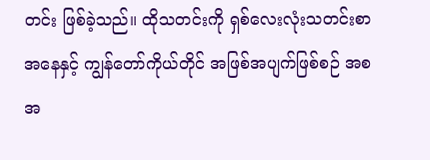တင်း ဖြစ်ခဲ့သည်။ ထိုသတင်းကို ရှစ်လေးလုံးသတင်းစာအနေနှင့် ကျွန်တော်ကိုယ်တိုင် အဖြစ်အပျက်ဖြစ်စဉ် အစအ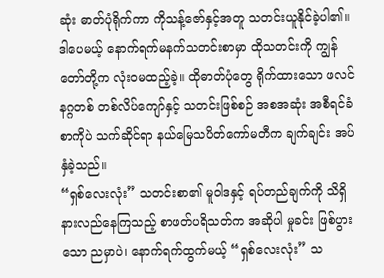ဆုံး ဓာတ်ပုံရိုက်ကာ ကိုသန့်ဇော်နှင့်အတူ သတင်းယူနိုင်ခဲ့ပါ၏။ ဒါပေမယ့် နောက်ရက်မနက်သတင်းစာမှာ ထိုသတင်းကို ကျွန်တော်တို့က လုံးဝမထည့်ခဲ့။ ထိုဓာတ်ပုံတွေ ရိုက်ထားသော ဖလင်နဂ္ဂတစ် တစ်လိပ်ကျော်နှင့် သတင်းဖြစ်စဉ် အစအဆုံး အစီရင်ခံစာကိုပဲ သက်ဆိုင်ရာ နယ်မြေသပိတ်ကော်မတီက ချက်ချင်း အပ်နှံခဲ့သည်။
“ရှစ်လေးလုံး” သတင်းစာ၏ မူဝါဒနှင့် ရပ်တည်ချက်ကို သိရှိနားလည်နေကြသည့် စာဖတ်ပရိသတ်က အဆိုပါ မှုခင်း ဖြစ်ပွားသော ညမှာပဲ၊ နောက်ရက်ထွက်မယ့် “ရှစ်လေးလုံး” သ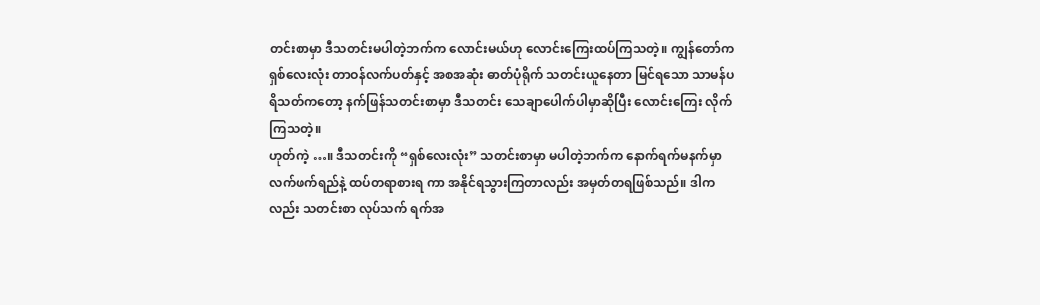တင်းစာမှာ ဒီသတင်းမပါတဲ့ဘက်က လောင်းမယ်ဟု လောင်းကြေးထပ်ကြသတဲ့။ ကျွန်တော်က ရှစ်လေးလုံး တာဝန်လက်ပတ်နှင့် အစအဆုံး ဓာတ်ပုံရိုက် သတင်းယူနေတာ မြင်ရသော သာမန်ပရိသတ်ကတော့ နက်ဖြန်သတင်းစာမှာ ဒီသတင်း သေချာပေါက်ပါမှာဆိုပြီး လောင်းကြေး လိုက်ကြသတဲ့။
ဟုတ်ကဲ့ …။ ဒီသတင်းကို “ရှစ်လေးလုံး” သတင်းစာမှာ မပါတဲ့ဘက်က နောက်ရက်မနက်မှာ လက်ဖက်ရည်နဲ့ ထပ်တရာစားရ ကာ အနိုင်ရသွားကြတာလည်း အမှတ်တရဖြစ်သည်။ ဒါကလည်း သတင်းစာ လုပ်သက် ရက်အ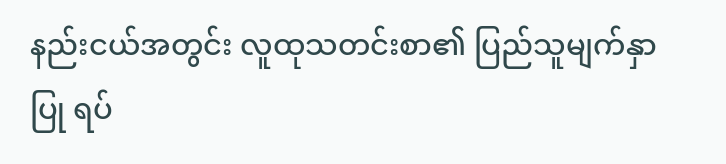နည်းငယ်အတွင်း လူထုသတင်းစာ၏ ပြည်သူမျက်နှာပြု ရပ်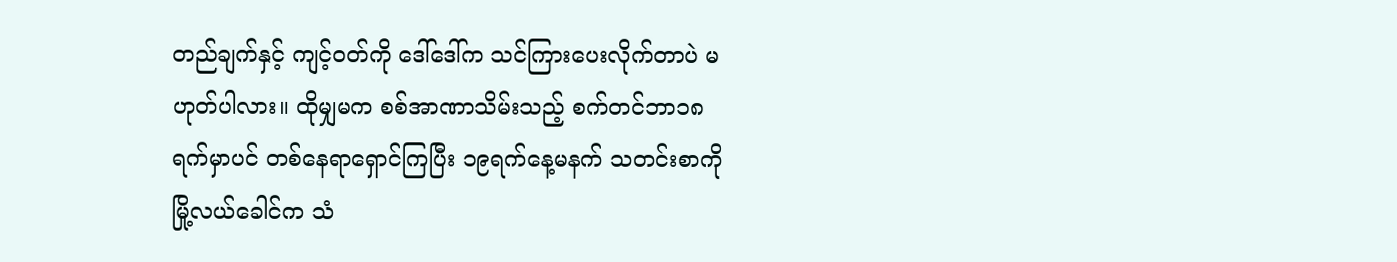တည်ချက်နှင့် ကျင့်ဝတ်ကို ဒေါ်ဒေါ်က သင်ကြားပေးလိုက်တာပဲ မဟုတ်ပါလား။ ထိုမျှမက စစ်အာဏာသိမ်းသည့် စက်တင်ဘာ၁၈ရက်မှာပင် တစ်နေရာရှောင်ကြပြီး ၁၉ရက်နေ့မနက် သတင်းစာကို မြို့လယ်ခေါင်က သံ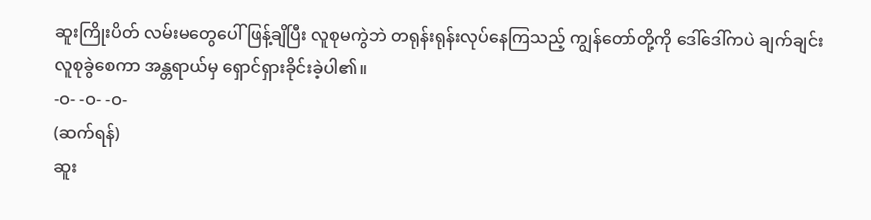ဆူးကြိုးပိတ် လမ်းမတွေပေါ် ဖြန့်ချိပြီး လူစုမကွဲဘဲ တရုန်းရုန်းလုပ်နေကြသည့် ကျွန်တော်တို့ကို ဒေါ်ဒေါ်ကပဲ ချက်ချင်းလူစုခွဲစေကာ အန္တရာယ်မှ ရှောင်ရှားခိုင်းခဲ့ပါ၏။
-ဝ- -ဝ- -ဝ-
(ဆက်ရန်)
ဆူး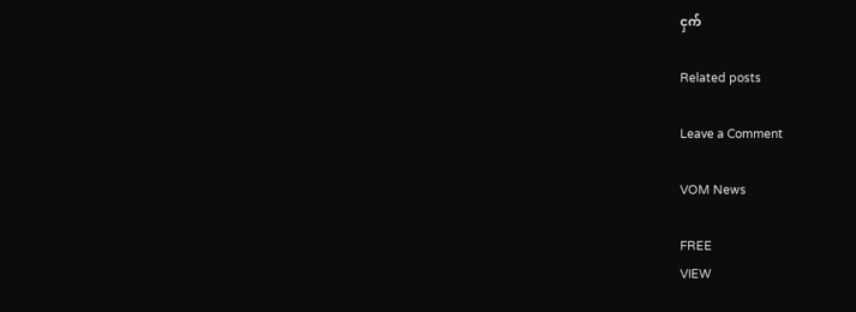ငှက်

Related posts

Leave a Comment

VOM News

FREE
VIEW